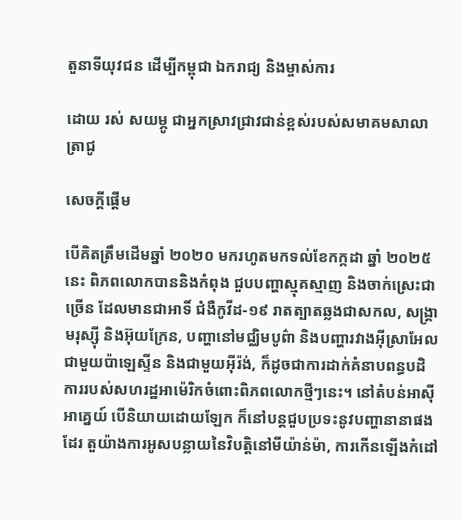តួនាទីយុវជន ដើម្បីកម្ពុជា ឯករាជ្យ និងម្ចាស់ការ

ដោយ រស់ សយម្ភូ ជាអ្នកស្រាវជ្រាវជាន់ខ្ពស់របស់សមាគមសាលាត្រាជូ

សេចក្តីផ្តើម

បើគិតត្រឹមដើមឆ្នាំ ២០២០ មករហូតមកទល់ខែកក្កដា ឆ្នាំ ២០២៥ នេះ ពិភពលោកបាននិងកំពុង ជួបបញ្ហាស្មុគស្មាញ និងចាក់ស្រេះជាច្រើន ដែលមានជាអាទិ៍ ជំងឺកូវីដ-១៩ រាតត្បាតឆ្លងជាសកល, សង្គ្រាមរុស្ស៊ី និងអ៊ុយក្រែន, បញ្ហានៅមជ្ឈិមបូព៌ា និងបញ្ហារវាងអ៊ីស្រាអែលជាមួយប៉ាឡេស្ទីន និងជាមួយអ៊ីរ៉ង់, ក៏ដូចជាការដាក់គំនាបពន្ធបដិការរបស់សហរដ្ឋអាម៉េរិកចំពោះពិភពលោកថ្មីៗនេះ។ នៅតំបន់អាស៊ីអាគ្នេយ៍ បើនិយាយដោយឡែក ក៏នៅបន្តជួបប្រទះនូវបញ្ហានានាផងដែរ តួយ៉ាងការអូសបន្លាយនៃវិបត្តិនៅមីយ៉ាន់ម៉ា, ការកើនឡើងកំដៅ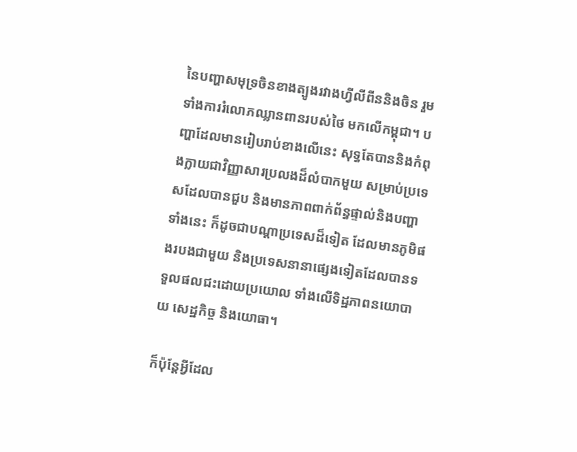នៃបញ្ហាសមុទ្រចិនខាងត្បូងរវាងហ្វីលីពីននិងចិន រួមទាំងការរំលោភឈ្លានពានរបស់ថៃ មកលើកម្ពុជា។ បញ្ហាដែលមានរៀបរាប់ខាងលើនេះ សុទ្ធតែបាននិងកំពុងក្លាយជាវិញ្ញាសារប្រលងដ៏លំបាកមួយ សម្រាប់ប្រទេសដែលបានជួប និងមានភាពពាក់ព័ន្ធផ្ទាល់និងបញ្ហាទាំងនេះ ក៏ដូចជាបណ្តាប្រទេសដ៏ទៀត ដែលមានភូមិផងរបងជាមួយ និងប្រទេសនានាផ្សេងទៀតដែលបានទទួលផលជះដោយប្រយោល ទាំងលើទិដ្ឋភាពនយោបាយ សេដ្ឋកិច្ច និងយោធា។

ក៏ប៉ុន្តែអ្វីដែល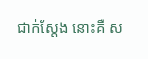ជាក់ស្តែង នោះគឺ ស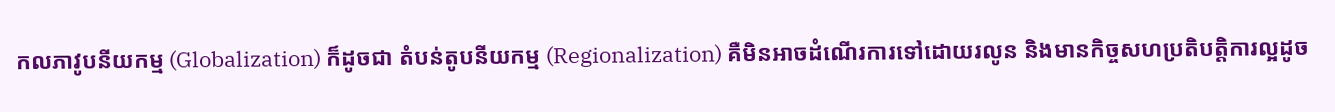កលភាវូបនីយកម្ម (Globalization) ក៏ដូចជា តំបន់តូបនីយកម្ម (Regionalization) គឺមិនអាចដំណើរការទៅដោយរលូន និងមានកិច្ចសហប្រតិបត្តិការល្អដូច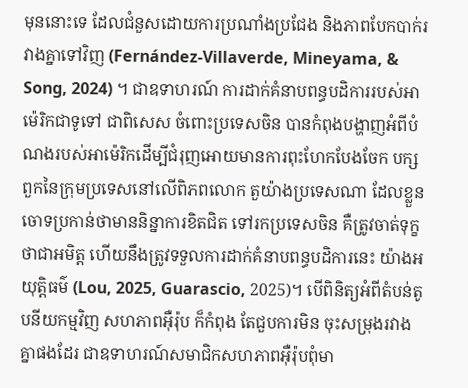មុននោះទេ ដែលជំនួសដោយការប្រណាំងប្រជែង និងភាពបែកបាក់រវាងគ្នាទៅវិញ (Fernández-Villaverde, Mineyama, & Song, 2024) ។ ជាឧទាហរណ៍ ការដាក់គំនាបពន្ធបដិការរបស់អាម៉េរិកជាទូទៅ ជាពិសេស ចំពោះប្រទេសចិន បានកំពុងបង្ហាញអំពីបំណងរបស់អាម៉េរិកដើម្បីជំរុញអោយមានការពុះហែកបែងចែក បក្សពួកនៃក្រុមប្រទេសនៅលើពិភពលោក តួយ៉ាងប្រទេសណា ដែលខ្លួនចោទប្រកាន់ថាមាននិន្នាការខិតជិត ទៅរកប្រទេសចិន គឺត្រូវចាត់ទុក្ខថាជាអមិត្ត ហើយនឹងត្រូវទទួលការដាក់គំនាបពន្ធបដិការនេះ យ៉ាងអយុត្តិធម៌ (Lou, 2025, Guarascio, 2025)។ បើពិនិត្យអំពីតំបន់តូបនីយកម្មវិញ សហភាពអ៊ឺរ៉ុប ក៏កំពុង តែជួបការមិន ចុះសម្រុងរវាងគ្នាផងដែរ ជាឧទាហរណ៍សមាជិកសហភាពអ៊ឺរ៉ុបពុំមា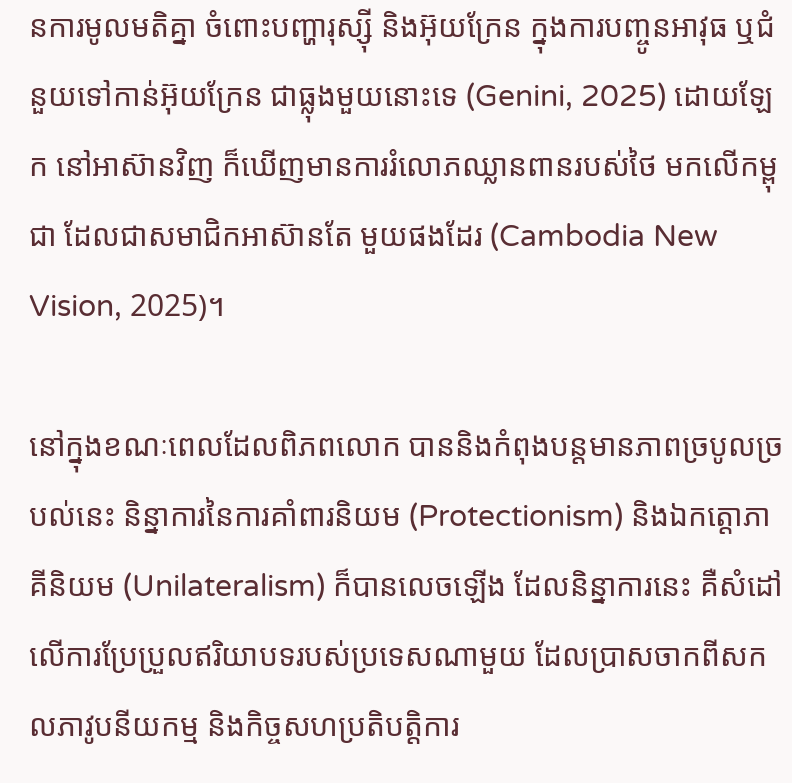នការមូលមតិគ្នា ចំពោះបញ្ហារុស្ស៊ី និងអ៊ុយក្រែន ក្នុងការបញ្ចូនអាវុធ ឬជំនួយទៅកាន់អ៊ុយក្រែន ជាធ្លុងមួយនោះទេ (Genini, 2025) ដោយឡែក នៅអាស៊ានវិញ ក៏ឃើញមានការរំលោភឈ្លានពានរបស់ថៃ មកលើកម្ពុជា ដែលជាសមាជិកអាស៊ានតែ មួយផងដែរ (Cambodia New Vision, 2025)។

នៅក្នុងខណៈពេលដែលពិភពលោក បាននិងកំពុងបន្តមានភាពច្របូលច្របល់នេះ និន្នាការនៃការគាំពារនិយម (Protectionism) និងឯកត្តោភាគីនិយម (Unilateralism) ក៏បានលេចឡើង ដែលនិន្នាការនេះ គឺសំដៅលើការប្រែប្រួលឥរិយាបទរបស់ប្រទេសណាមួយ ដែលប្រាសចាកពីសកលភាវូបនីយកម្ម និងកិច្ចសហប្រតិបត្តិការ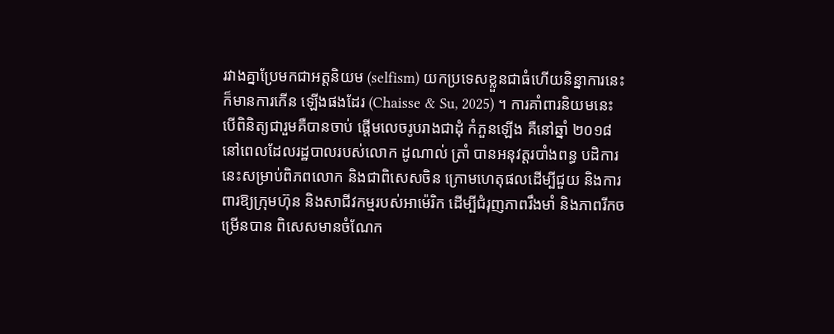រវាងគ្នាប្រែមកជាអត្តនិយម (selfism) យកប្រទេសខ្លួនជាធំហើយនិន្នាការនេះ ក៏មានការកើន ឡើងផងដែរ (Chaisse & Su, 2025) ។ ការគាំពារនិយមនេះ បើពិនិត្យជារួមគឺបានចាប់ ផ្តើមលេចរូបរាងជាដុំ កំភួនឡើង គឺនៅឆ្នាំ ២០១៨ នៅពេលដែលរដ្ឋបាលរបស់លោក ដូណាល់ ត្រាំ បានអនុវត្តរបាំងពន្ធ បដិការនេះសម្រាប់ពិភពលោក និងជាពិសេសចិន ក្រោមហេតុផលដើម្បីជួយ និងការពារឱ្យក្រុមហ៊ុន និងសាជីវកម្មរបស់អាម៉េរិក ដើម្បីជំរុញភាពរឹងមាំ និងភាពរីកចម្រើនបាន ពិសេសមានចំណែក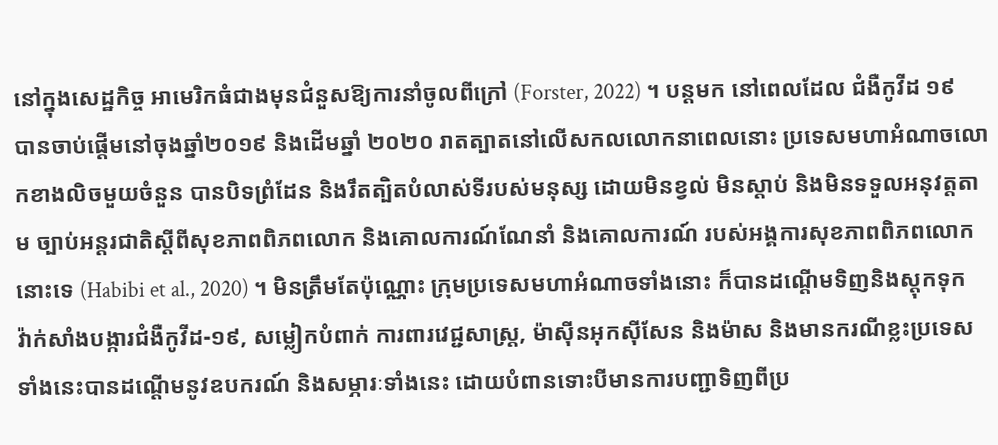នៅក្នុងសេដ្ឋកិច្ច អាមេរិកធំជាងមុនជំនួសឱ្យការនាំចូលពីក្រៅ (Forster, 2022) ។ បន្តមក នៅពេលដែល ជំងឺកូវីដ ១៩ បានចាប់ផ្តើមនៅចុងឆ្នាំ២០១៩ និងដើមឆ្នាំ ២០២០ រាតត្បាតនៅលើសកលលោកនាពេលនោះ ប្រទេសមហាអំណាចលោកខាងលិចមួយចំនួន បានបិទព្រំដែន និងរឹតត្បិតបំលាស់ទីរបស់មនុស្ស ដោយមិនខ្វល់ មិនស្តាប់ និងមិនទទួលអនុវត្តតាម ច្បាប់អន្តរជាតិស្តីពីសុខភាពពិភពលោក និងគោលការណ៍ណែនាំ និងគោលការណ៍ របស់អង្គការសុខភាពពិភពលោកនោះទេ (Habibi et al., 2020) ។ មិនត្រឹមតែប៉ុណ្ណោះ ក្រុមប្រទេសមហាអំណាចទាំងនោះ ក៏បានដណ្តើមទិញនិងស្តុកទុកវ៉ាក់សាំងបង្ការជំងឺកូវីដ-១៩, សម្លៀកបំពាក់ ការពារវេជ្ជសាស្ត្រ, ម៉ាស៊ីនអុកស៊ីសែន និងម៉ាស និងមានករណីខ្លះប្រទេសទាំងនេះបានដណ្តើមនូវឧបករណ៍ និងសម្ភារៈទាំងនេះ ដោយបំពានទោះបីមានការបញ្ជាទិញពីប្រ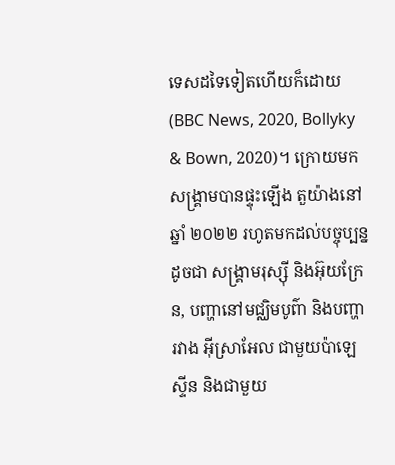ទេសដទៃទៀតហើយក៏ដោយ (BBC News, 2020, Bollyky & Bown, 2020)។ ក្រោយមកសង្គ្រាមបានផ្ទុះឡើង តួយ៉ាងនៅឆ្នាំ ២០២២ រហូតមកដល់បច្ចុប្បន្ន ដូចជា សង្គ្រាមរុស្ស៊ី និងអ៊ុយក្រែន, បញ្ហានៅមជ្ឈិមបូព៌ា និងបញ្ហារវាង អ៊ីស្រាអែល ជាមួយប៉ាឡេស្ទីន និងជាមួយ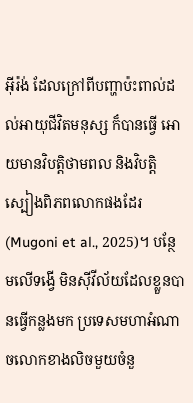អ៊ីរ៉ង់ ដែលក្រៅពីបញ្ហាប៉ះពាល់ដល់អាយុជីវិតមនុស្ស ក៏បានធ្វើ អោយមានវិបត្តិថាមពល និងវិបត្តិ ស្បៀងពិភពលោកផងដែរ (Mugoni et al., 2025)។ បន្ថែមលើទង្វើ មិនស៊ីវីល័យដែលខ្លួនបានធ្វើកន្លងមក ប្រទេសមហាអំណាចលោកខាងលិចមួយចំនួ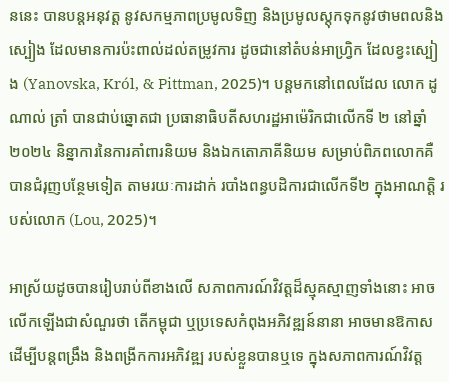ននេះ បានបន្តអនុវត្ត នូវសកម្មភាពប្រមូលទិញ និងប្រមូលស្តុកទុកនូវថាមពលនិងស្បៀង ដែលមានការប៉ះពាល់ដល់តម្រូវការ ដូចជានៅតំបន់អាហ្វ្រិក ដែលខ្វះស្បៀង (Yanovska, Król, & Pittman, 2025)។ បន្តមកនៅពេលដែល លោក ដូណាល់ ត្រាំ បានជាប់ឆ្នោតជា ប្រធានាធិបតីសហរដ្ឋអាម៉េរិកជាលើកទី ២ នៅឆ្នាំ ២០២៤ និន្នាការនៃការគាំពារនិយម និងឯកតោភាគីនិយម សម្រាប់ពិភពលោកគឺបានជំរុញបន្ថែមទៀត តាមរយៈការដាក់ របាំងពន្ធបដិការជាលើកទី២ ក្នុងអាណត្តិ របស់លោក (Lou, 2025)។

អាស្រ័យដូចបានរៀបរាប់ពីខាងលើ សភាពការណ៍វិវត្តដ៏ស្មុគស្មាញទាំងនោះ អាចលើកឡើងជាសំណួរថា តើកម្ពុជា ឬប្រទេសកំពុងអភិវឌ្ឍន៍នានា អាចមានឱកាសដើម្បីបន្តពង្រឹង និងពង្រីកការអភិវឌ្ឍ របស់ខ្លួនបានឬទេ ក្នុងសភាពការណ៍វិវត្ត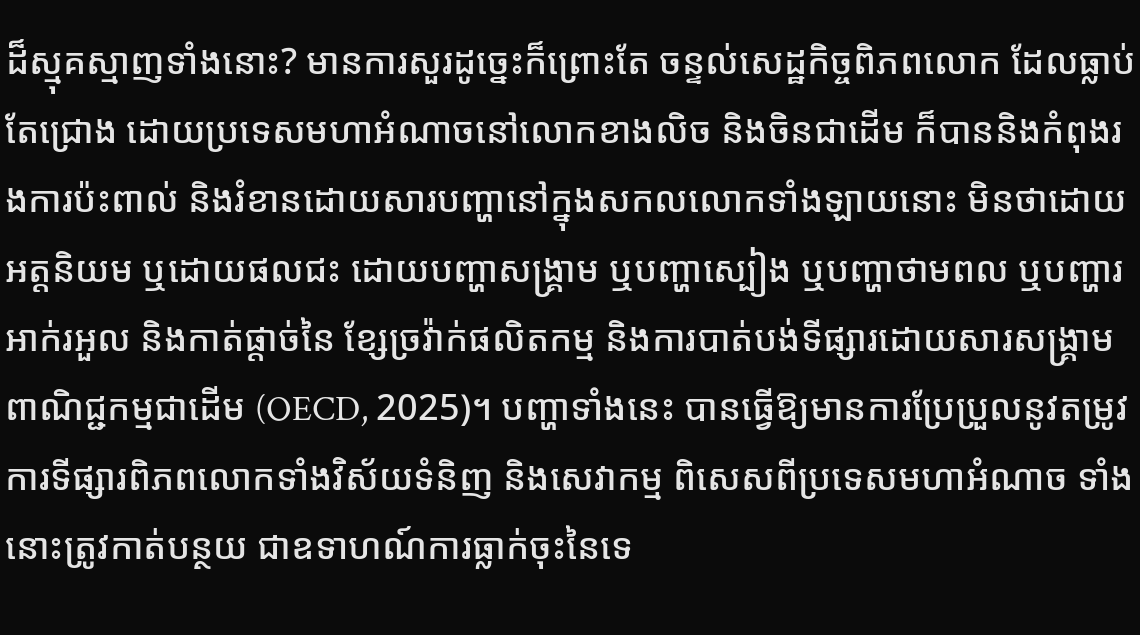ដ៏ស្មុគស្មាញទាំងនោះ? មានការសួរដូច្នេះក៏ព្រោះតែ ចន្ទល់សេដ្ឋកិច្ចពិភពលោក ដែលធ្លាប់តែជ្រោង ដោយប្រទេសមហាអំណាចនៅលោកខាងលិច និងចិនជាដើម ក៏បាននិងកំពុងរងការប៉ះពាល់ និងរំខានដោយសារបញ្ហានៅក្នុងសកលលោកទាំងឡាយនោះ មិនថាដោយអត្តនិយម ឬដោយផលជះ ដោយបញ្ហាសង្គ្រាម ឬបញ្ហាស្បៀង ឬបញ្ហាថាមពល ឬបញ្ហារអាក់រអួល និងកាត់ផ្តាច់នៃ ខ្សែច្រវ៉ាក់ផលិតកម្ម និងការបាត់បង់ទីផ្សារដោយសារសង្គ្រាមពាណិជ្ជកម្មជាដើម (OECD, 2025)។ បញ្ហាទាំងនេះ បានធ្វើឱ្យមានការប្រែប្រួលនូវតម្រូវការទីផ្សារពិភពលោកទាំងវិស័យទំនិញ និងសេវាកម្ម ពិសេសពីប្រទេសមហាអំណាច ទាំងនោះត្រូវកាត់បន្ថយ ជាឧទាហណ៍ការធ្លាក់ចុះនៃទេ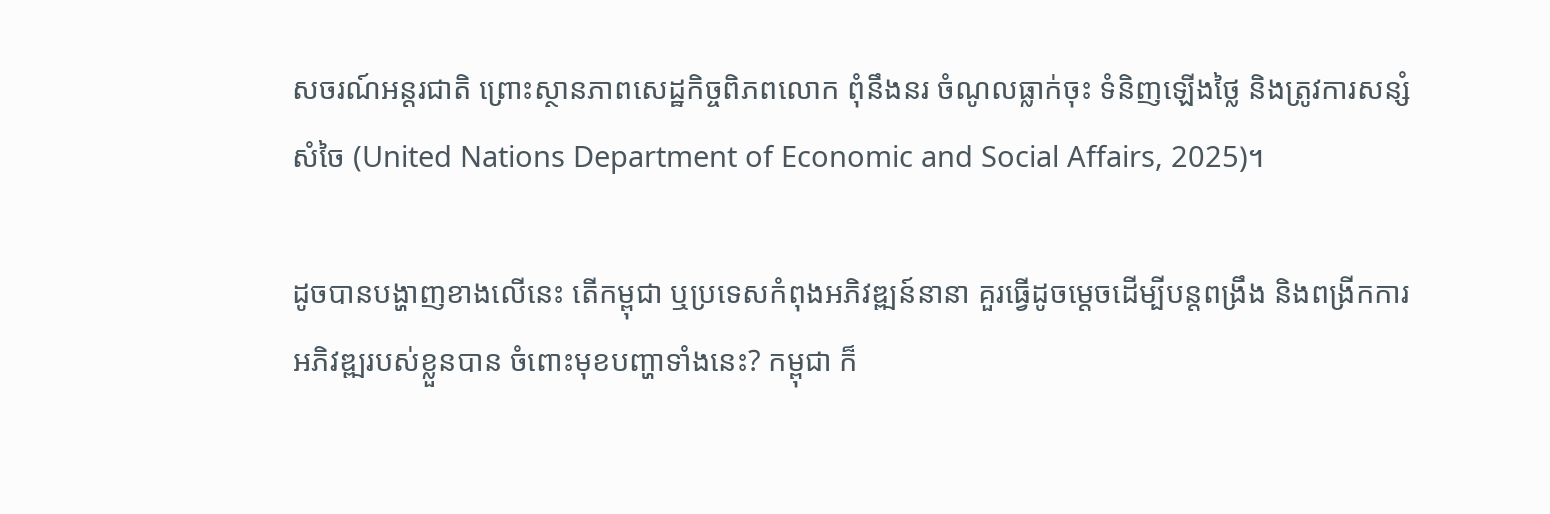សចរណ៍អន្តរជាតិ ព្រោះស្ថានភាពសេដ្ឋកិច្ចពិភពលោក ពុំនឹងនរ ចំណូលធ្លាក់ចុះ ទំនិញឡើងថ្លៃ និងត្រូវការសន្សំសំចៃ (United Nations Department of Economic and Social Affairs, 2025)។

ដូចបានបង្ហាញខាងលើនេះ តើកម្ពុជា ឬប្រទេសកំពុងអភិវឌ្ឍន៍នានា គួរធ្វើដូចម្តេចដើម្បីបន្តពង្រឹង និងពង្រីកការអភិវឌ្ឍរបស់ខ្លួនបាន ចំពោះមុខបញ្ហាទាំងនេះ? កម្ពុជា ក៏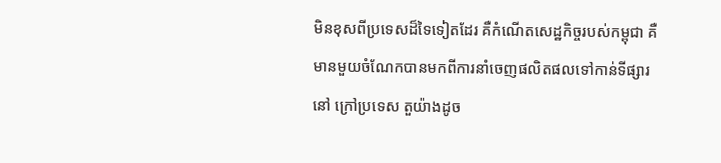មិនខុសពីប្រទេសដ៏ទៃទៀតដែរ គឺកំណើតសេដ្ឋកិច្ចរបស់កម្ពុជា គឺមានមួយចំណែកបានមកពីការនាំចេញផលិតផលទៅកាន់ទីផ្សារនៅ ក្រៅប្រទេស តួយ៉ាងដូច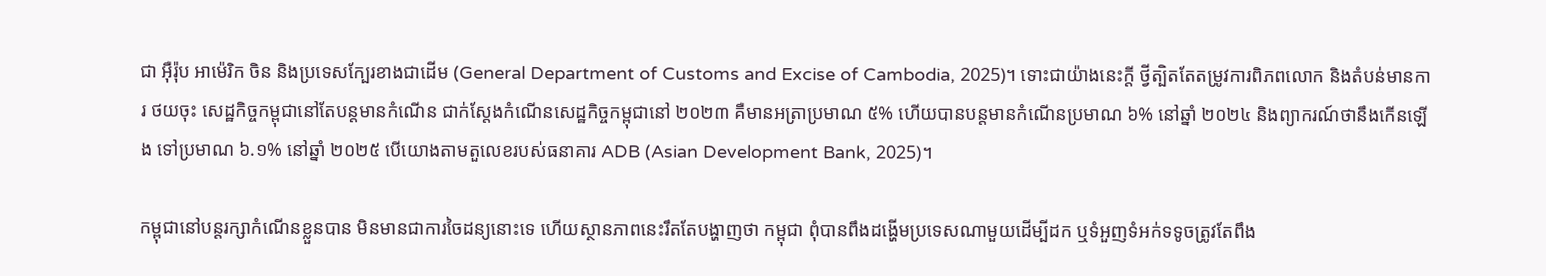ជា អ៊ឺរ៉ុប អាម៉េរិក ចិន និងប្រទេសក្បែរខាងជាដើម (General Department of Customs and Excise of Cambodia, 2025)។ ទោះជាយ៉ាងនេះក្តី ថ្វីត្បិតតែតម្រូវការពិភពលោក និងតំបន់មានការ ថយចុះ សេដ្ឋកិច្ចកម្ពុជានៅតែបន្តមានកំណើន ជាក់ស្តែងកំណើនសេដ្ឋកិច្ចកម្ពុជានៅ ២០២៣ គឺមានអត្រាប្រមាណ ៥% ហើយបានបន្តមានកំណើនប្រមាណ ៦% នៅឆ្នាំ ២០២៤ និងព្យាករណ៍ថានឹងកើនឡើង ទៅប្រមាណ ៦.១% នៅឆ្នាំ ២០២៥ បើយោងតាមតួលេខរបស់ធនាគារ ADB (Asian Development Bank, 2025)។

កម្ពុជានៅបន្តរក្សាកំណើនខ្លួនបាន មិនមានជាការចៃដន្យនោះទេ ហើយស្ថានភាពនេះរឹតតែបង្ហាញថា កម្ពុជា ពុំបានពឹងដង្ហើមប្រទេសណាមួយដើម្បីដក ឬទំអួញទំអក់ទទូចត្រូវតែពឹង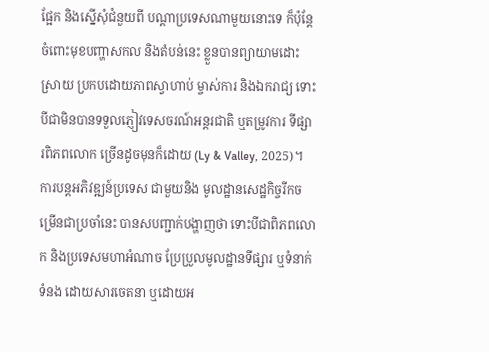ផ្អែក និងស្នើសុំជំនួយពី បណ្តាប្រទេសណាមួយនោះទេ ក៏ប៉ុន្តែចំពោះមុខបញ្ហាសកល និងតំបន់នេះ ខ្លួនបានព្យាយាមដោះស្រាយ ប្រកបដោយភាពស្វាហាប់ ម្ចាស់ការ និងឯករាជ្យ ទោះបីជាមិនបានទទួលភ្ញៀវទេសចរណ៍អន្តរជាតិ ឬតម្រូវការ ទីផ្សារពិភពលោក ច្រើនដូចមុនក៏ដោយ (Ly & Valley, 2025)។ ការបន្តអភិវឌ្ឍន៍ប្រទេស ជាមួយនិង មូលដ្ឋានសេដ្ឋកិច្ចរីកចម្រើនជាប្រចាំនេះ បានសបញ្ជាក់បង្ហាញថា ទោះបីជាពិភពលោក និងប្រទេសមហាអំណាច ប្រែប្រួលមូលដ្ឋានទីផ្សារ ឬទំនាក់ទំនង ដោយសារចេតនា ឬដោយអ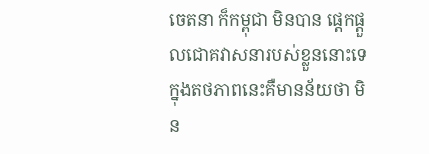ចេតនា ក៏កម្ពុជា មិនបាន ផ្តេកផ្តួលជោគវាសនារបស់ខ្លួននោះទេ ក្នុងតថភាពនេះគឺមានន័យថា មិន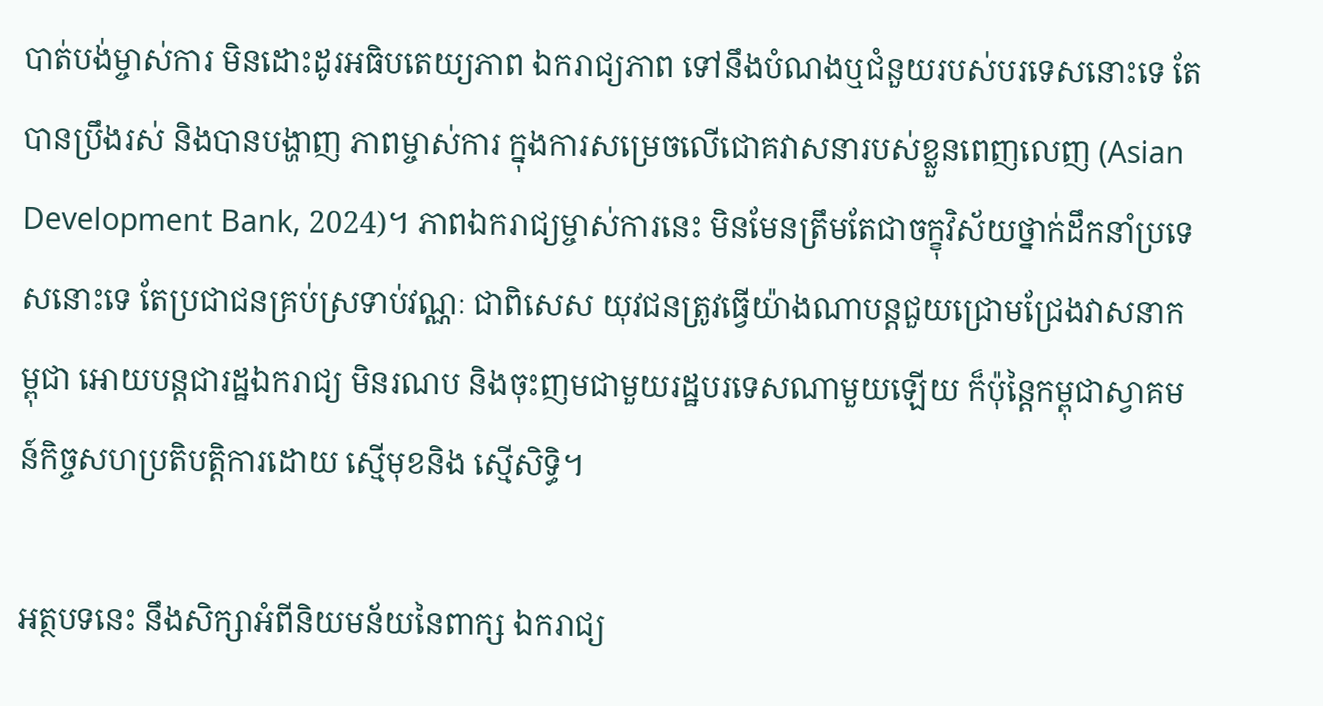បាត់បង់ម្ចាស់ការ មិនដោះដូរអធិបតេយ្យភាព ឯករាជ្យភាព ទៅនឹងបំណងឬជំនួយរបស់បរទេសនោះទេ តែបានប្រឹងរស់ និងបានបង្ហាញ ភាពម្ចាស់ការ ក្នុងការសម្រេចលើជោគវាសនារបស់ខ្លួនពេញលេញ (Asian Development Bank, 2024)។ ភាពឯករាជ្យម្ចាស់ការនេះ មិនមែនត្រឹមតែជាចក្ខុវិស័យថ្នាក់ដឹកនាំប្រទេសនោះទេ តែប្រជាជនគ្រប់ស្រទាប់វណ្ណៈ ជាពិសេស យុវជនត្រូវធ្វើយ៉ាងណាបន្តជួយជ្រោមជ្រែងវាសនាកម្ពុជា អោយបន្តជារដ្ឋឯករាជ្យ មិនរណប និងចុះញមជាមួយរដ្ឋបរទេសណាមួយឡើយ ក៏ប៉ុន្តៃកម្ពុជាស្វាគមន៍កិច្ចសហប្រតិបត្តិការដោយ ស្មើមុខនិង ស្មើសិទ្ធិ។

អត្ថបទនេះ នឹងសិក្សាអំពីនិយមន័យនៃពាក្ស ឯករាជ្យ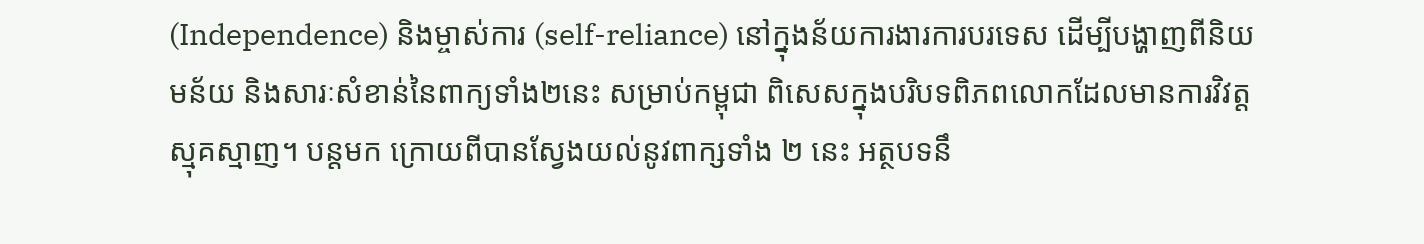(Independence) និងម្ចាស់ការ (self-reliance) នៅក្នុងន័យការងារការបរទេស ដើម្បីបង្ហាញពីនិយមន័យ និងសារៈសំខាន់នៃពាក្យទាំង២នេះ សម្រាប់កម្ពុជា ពិសេសក្នុងបរិបទពិភពលោកដែលមានការវិវត្តស្មុគស្មាញ។ បន្តមក ក្រោយពីបានស្វែងយល់នូវពាក្សទាំង ២ នេះ អត្ថបទនឹ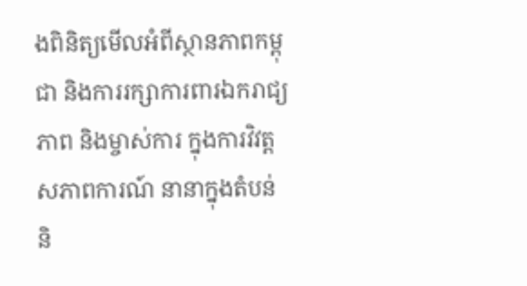ងពិនិត្យមើលអំពីស្ថានភាពកម្ពុជា និងការរក្សាការពារឯករាជ្យភាព និងម្ចាស់ការ ក្នុងការវិវត្តសភាពការណ៍ នានាក្នុងតំបន់ និ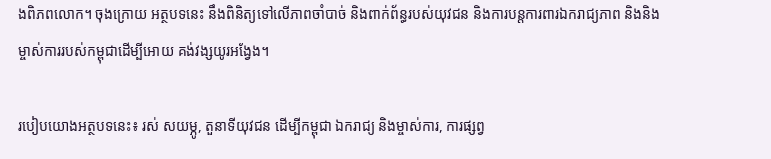ងពិភពលោក។ ចុងក្រោយ អត្ថបទនេះ នឹងពិនិត្យទៅលើភាពចាំបាច់ និងពាក់ព័ន្ធរបស់យុវជន និងការបន្តការពារឯករាជ្យភាព និងនិងម្ចាស់ការរបស់កម្ពុជាដើម្បីអោយ គង់វង្សយូរអង្វែង។

របៀបយោងអត្ថបទនេះ៖ រស់ សយម្ភូ, តួនាទីយុវជន ដើម្បីកម្ពុជា ឯករាជ្យ និងម្ចាស់ការ, ការផ្សព្វ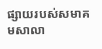ផ្សាយរបស់សមាគមសាលា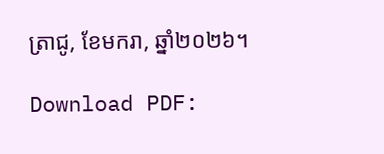ត្រាជូ, ខែមករា, ឆ្នាំ២០២៦។

Download PDF: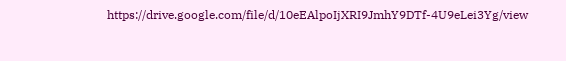https://drive.google.com/file/d/10eEAlpoIjXRI9JmhY9DTf-4U9eLei3Yg/view